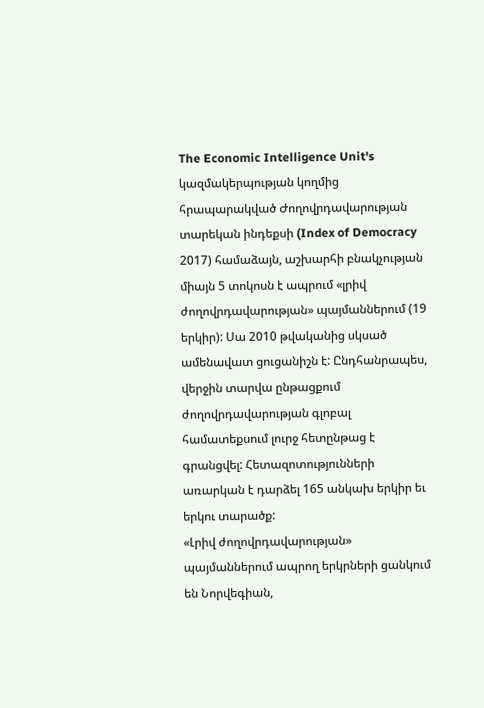The Economic Intelligence Unit's կազմակերպության կողմից հրապարակված Ժողովրդավարության տարեկան ինդեքսի (Index of Democracy 2017) համաձայն, աշխարհի բնակչության միայն 5 տոկոսն է ապրում «լրիվ ժողովրդավարության» պայմաններում (19 երկիր): Սա 2010 թվականից սկսած ամենավատ ցուցանիշն է: Ընդհանրապես, վերջին տարվա ընթացքում ժողովրդավարության գլոբալ համատեքսում լուրջ հետընթաց է գրանցվել: Հետազոտությունների առարկան է դարձել 165 անկախ երկիր եւ երկու տարածք:
«Լրիվ ժողովրդավարության» պայմաններում ապրող երկրների ցանկում են Նորվեգիան,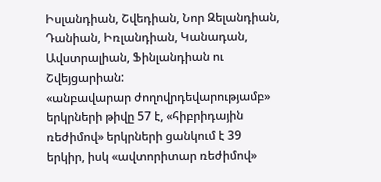Իսլանդիան, Շվեդիան, Նոր Զելանդիան, Դանիան, Իռլանդիան, Կանադան, Ավստրալիան, Ֆինլանդիան ու Շվեյցարիան:
«անբավարար ժողովրդեվարությամբ» երկրների թիվը 57 է, «հիբրիդային ռեժիմով» երկրների ցանկում է 39 երկիր, իսկ «ավտորիտար ռեժիմով»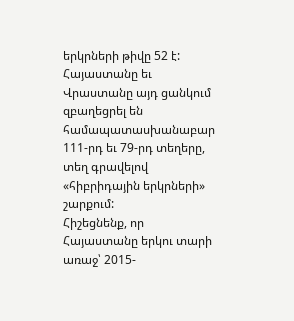երկրների թիվը 52 է:
Հայաստանը եւ Վրաստանը այդ ցանկում զբաղեցրել են համապատասխանաբար 111-րդ եւ 79-րդ տեղերը, տեղ գրավելով «հիբրիդային երկրների» շարքում:
Հիշեցնենք, որ Հայաստանը երկու տարի առաջ՝ 2015-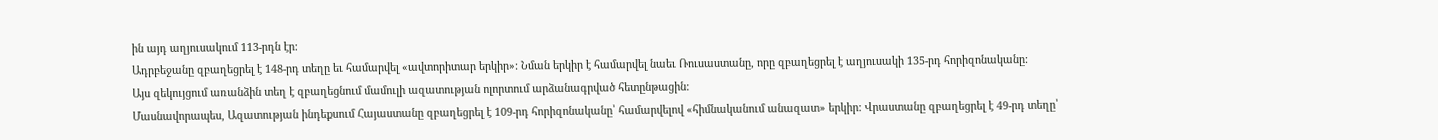ին այդ աղյուսակում 113-րդն էր:
Ադրբեջանը զբաղեցրել է 148-րդ տեղը եւ համարվել «ավտորիտար երկիր»: Նման երկիր է համարվել նաեւ Ռուսաստանը, որը զբաղեցրել է աղյուսակի 135-րդ հորիզոնականը:
Այս զեկույցում առանձին տեղ է զբաղեցնում մամուլի ազատության ոլորտում արձանագրված հետընթացին:
Մասնավորապես, Ազատության ինդեքսում Հայաստանը զբաղեցրել է 109-րդ հորիզոնականը՝ համարվելով «հիմնականում անազատ» երկիր: Վրաստանը զբաղեցրել է 49-րդ տեղը՝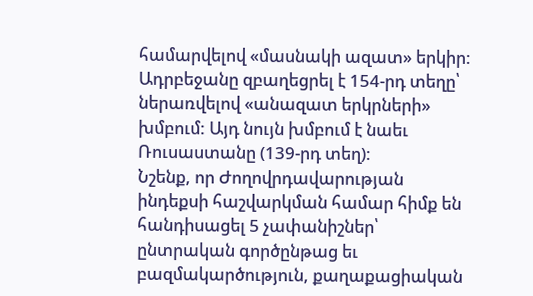համարվելով «մասնակի ազատ» երկիր:
Ադրբեջանը զբաղեցրել է 154-րդ տեղը՝ ներառվելով «անազատ երկրների» խմբում: Այդ նույն խմբում է նաեւ Ռուսաստանը (139-րդ տեղ):
Նշենք, որ Ժողովրդավարության ինդեքսի հաշվարկման համար հիմք են հանդիսացել 5 չափանիշներ՝ ընտրական գործընթաց եւ բազմակարծություն, քաղաքացիական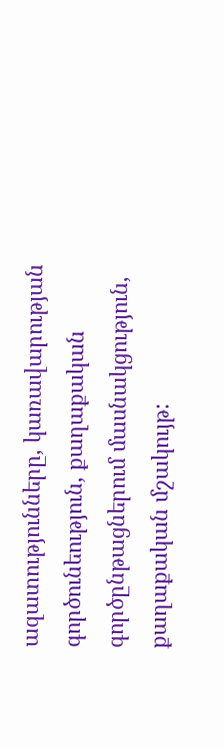ազատությունները, կառավարության գործունեություն, քաղաքական գործընթացներում մասնակցություն, քաղաքական մշակույթ: